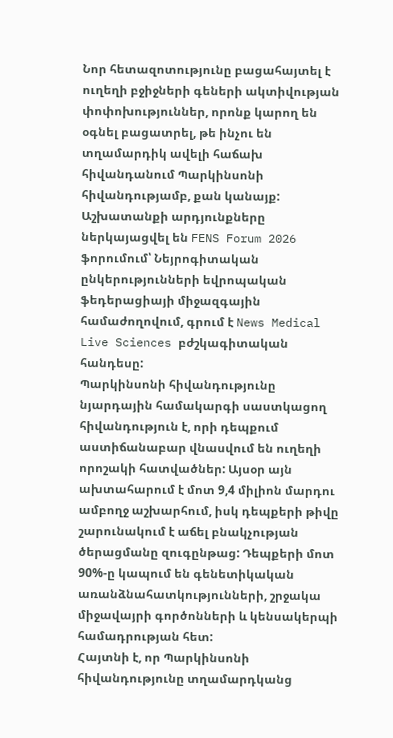Նոր հետազոտությունը բացահայտել է ուղեղի բջիջների գեների ակտիվության փոփոխություններ, որոնք կարող են օգնել բացատրել, թե ինչու են տղամարդիկ ավելի հաճախ հիվանդանում Պարկինսոնի հիվանդությամբ, քան կանայք: Աշխատանքի արդյունքները ներկայացվել են FENS Forum 2026 ֆորումում՝ Նեյրոգիտական ընկերությունների եվրոպական ֆեդերացիայի միջազգային համաժողովում, գրում է News Medical Live Sciences բժշկագիտական հանդեսը:
Պարկինսոնի հիվանդությունը նյարդային համակարգի սաստկացող հիվանդություն է, որի դեպքում աստիճանաբար վնասվում են ուղեղի որոշակի հատվածներ: Այսօր այն ախտահարում է մոտ 9,4 միլիոն մարդու ամբողջ աշխարհում, իսկ դեպքերի թիվը շարունակում է աճել բնակչության ծերացմանը զուգընթաց: Դեպքերի մոտ 90%-ը կապում են գենետիկական առանձնահատկությունների, շրջակա միջավայրի գործոնների և կենսակերպի համադրության հետ:
Հայտնի է, որ Պարկինսոնի հիվանդությունը տղամարդկանց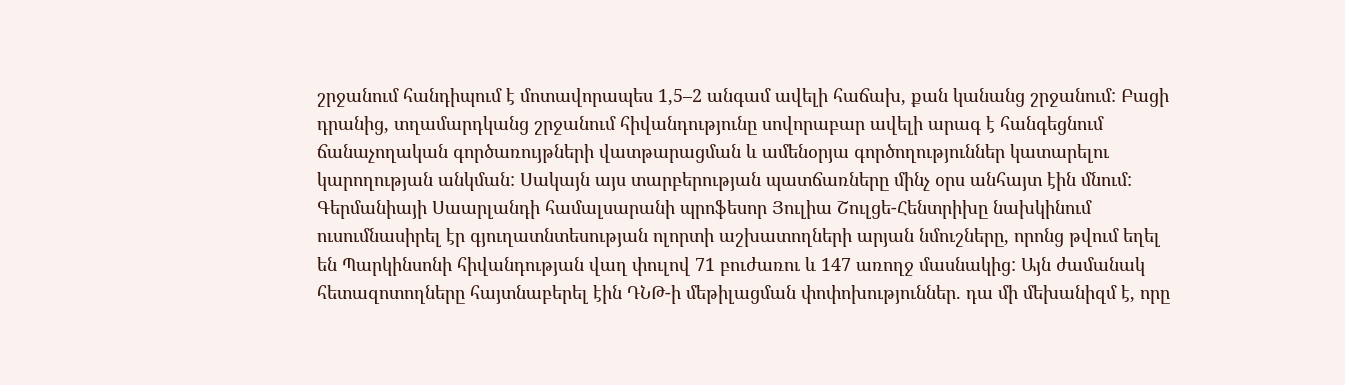շրջանում հանդիպում է մոտավորապես 1,5–2 անգամ ավելի հաճախ, քան կանանց շրջանում: Բացի դրանից, տղամարդկանց շրջանում հիվանդությունը սովորաբար ավելի արագ է հանգեցնում ճանաչողական գործառույթների վատթարացման և ամենօրյա գործողություններ կատարելու կարողության անկման: Սակայն այս տարբերության պատճառները մինչ օրս անհայտ էին մնում:
Գերմանիայի Սաարլանդի համալսարանի պրոֆեսոր Յուլիա Շուլցե-Հենտրիխը նախկինում ուսումնասիրել էր գյուղատնտեսության ոլորտի աշխատողների արյան նմուշները, որոնց թվում եղել են Պարկինսոնի հիվանդության վաղ փուլով 71 բուժառու և 147 առողջ մասնակից: Այն ժամանակ հետազոտողները հայտնաբերել էին ԴՆԹ-ի մեթիլացման փոփոխություններ. դա մի մեխանիզմ է, որը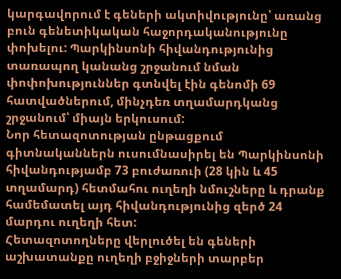կարգավորում է գեների ակտիվությունը՝ առանց բուն գենետիկական հաջորդականությունը փոխելու: Պարկինսոնի հիվանդությունից տառապող կանանց շրջանում նման փոփոխություններ գտնվել էին գենոմի 69 հատվածներում, մինչդեռ տղամարդկանց շրջանում՝ միայն երկուսում:
Նոր հետազոտության ընթացքում գիտնականներն ուսումնասիրել են Պարկինսոնի հիվանդությամբ 73 բուժառուի (28 կին և 45 տղամարդ) հետմահու ուղեղի նմուշները և դրանք համեմատել այդ հիվանդությունից զերծ 24 մարդու ուղեղի հետ:
Հետազոտողները վերլուծել են գեների աշխատանքը ուղեղի բջիջների տարբեր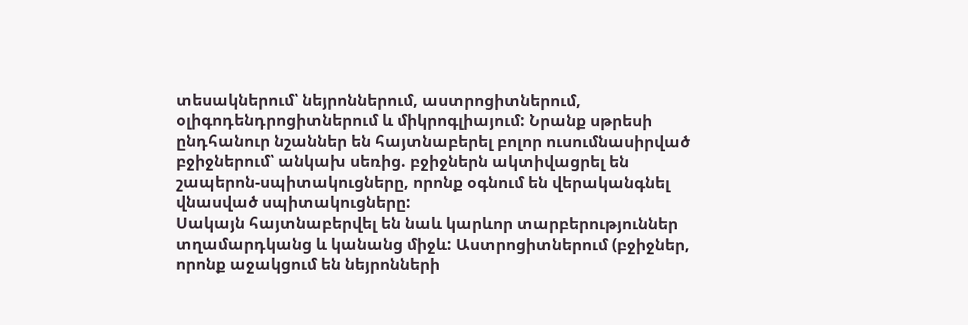տեսակներում՝ նեյրոններում, աստրոցիտներում, օլիգոդենդրոցիտներում և միկրոգլիայում: Նրանք սթրեսի ընդհանուր նշաններ են հայտնաբերել բոլոր ուսումնասիրված բջիջներում՝ անկախ սեռից. բջիջներն ակտիվացրել են շապերոն-սպիտակուցները, որոնք օգնում են վերականգնել վնասված սպիտակուցները:
Սակայն հայտնաբերվել են նաև կարևոր տարբերություններ տղամարդկանց և կանանց միջև: Աստրոցիտներում (բջիջներ, որոնք աջակցում են նեյրոնների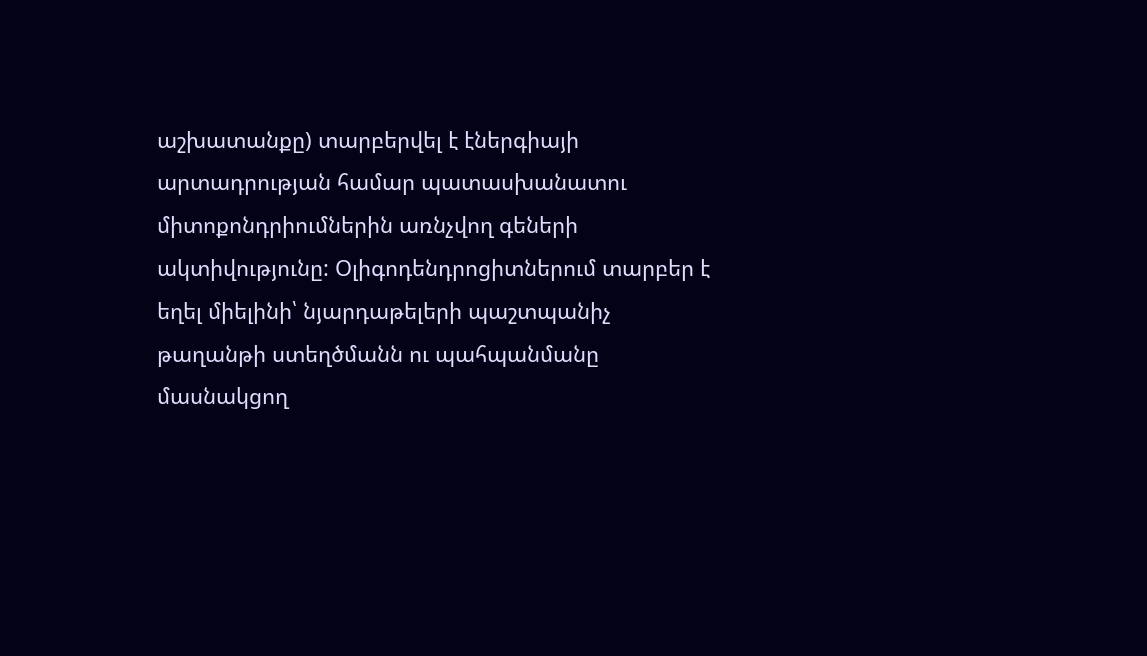աշխատանքը) տարբերվել է էներգիայի արտադրության համար պատասխանատու միտոքոնդրիումներին առնչվող գեների ակտիվությունը: Օլիգոդենդրոցիտներում տարբեր է եղել միելինի՝ նյարդաթելերի պաշտպանիչ թաղանթի ստեղծմանն ու պահպանմանը մասնակցող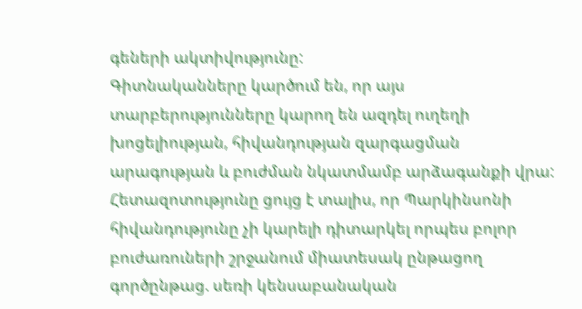գեների ակտիվությունը:
Գիտնականները կարծում են, որ այս տարբերությունները կարող են ազդել ուղեղի խոցելիության, հիվանդության զարգացման արագության և բուժման նկատմամբ արձագանքի վրա: Հետազոտությունը ցույց է տալիս, որ Պարկինսոնի հիվանդությունը չի կարելի դիտարկել որպես բոլոր բուժառուների շրջանում միատեսակ ընթացող գործընթաց. սեռի կենսաբանական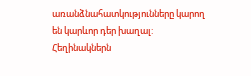առանձնահատկությունները կարող են կարևոր դեր խաղալ:
Հեղինակներն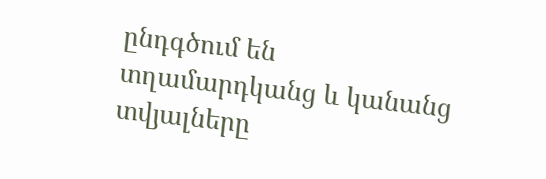ընդգծում են տղամարդկանց և կանանց տվյալները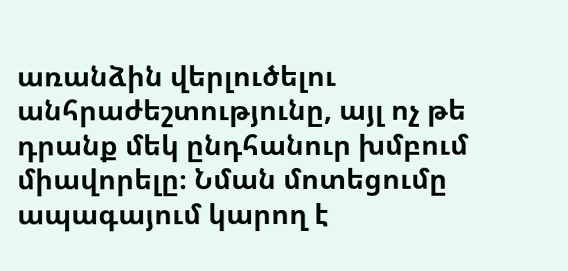առանձին վերլուծելու անհրաժեշտությունը, այլ ոչ թե դրանք մեկ ընդհանուր խմբում միավորելը։ Նման մոտեցումը ապագայում կարող է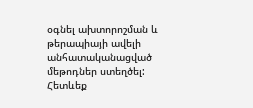օգնել ախտորոշման և թերապիայի ավելի անհատականացված մեթոդներ ստեղծել:
Հետևեք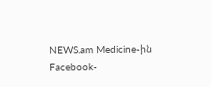NEWS.am Medicine-ին Facebook-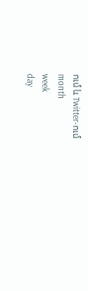ում և Twitter-ում
month
week
day